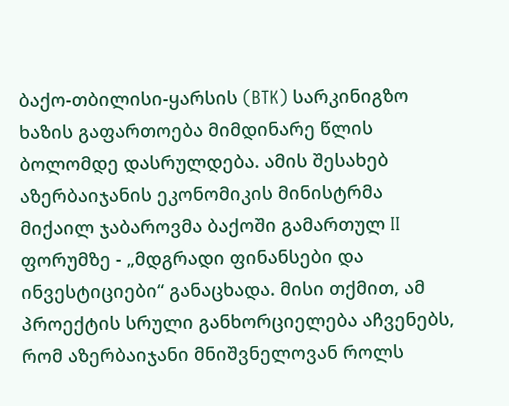ბაქო-თბილისი-ყარსის (BTK) სარკინიგზო ხაზის გაფართოება მიმდინარე წლის ბოლომდე დასრულდება. ამის შესახებ აზერბაიჯანის ეკონომიკის მინისტრმა მიქაილ ჯაბაროვმა ბაქოში გამართულ II ფორუმზე - „მდგრადი ფინანსები და ინვესტიციები“ განაცხადა. მისი თქმით, ამ პროექტის სრული განხორციელება აჩვენებს, რომ აზერბაიჯანი მნიშვნელოვან როლს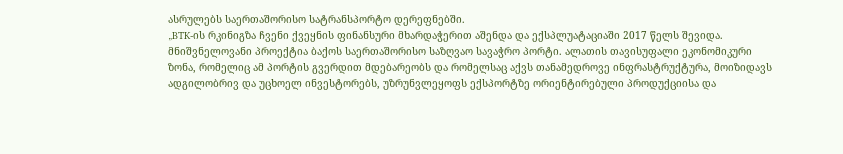ასრულებს საერთაშორისო სატრანსპორტო დერეფნებში.
„BTK-ის რკინიგზა ჩვენი ქვეყნის ფინანსური მხარდაჭერით აშენდა და ექსპლუატაციაში 2017 წელს შევიდა. მნიშვნელოვანი პროექტია ბაქოს საერთაშორისო საზღვაო სავაჭრო პორტი. ალათის თავისუფალი ეკონომიკური ზონა, რომელიც ამ პორტის გვერდით მდებარეობს და რომელსაც აქვს თანამედროვე ინფრასტრუქტურა, მოიზიდავს ადგილობრივ და უცხოელ ინვესტორებს, უზრუნვლეყოფს ექსპორტზე ორიენტირებული პროდუქციისა და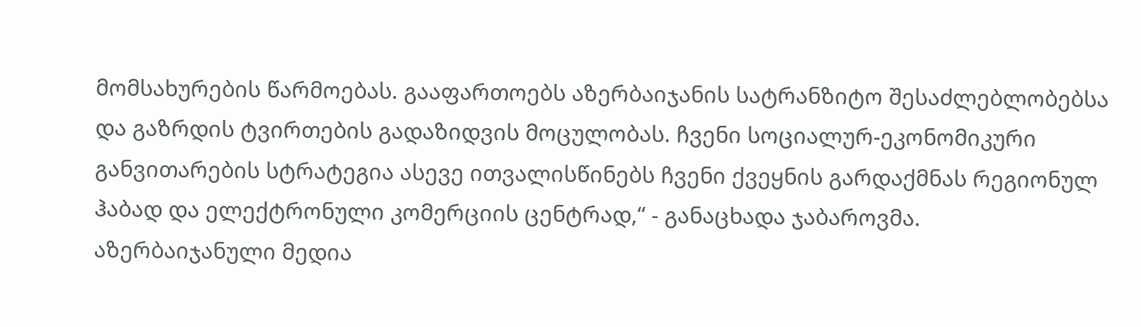მომსახურების წარმოებას. გააფართოებს აზერბაიჯანის სატრანზიტო შესაძლებლობებსა და გაზრდის ტვირთების გადაზიდვის მოცულობას. ჩვენი სოციალურ-ეკონომიკური განვითარების სტრატეგია ასევე ითვალისწინებს ჩვენი ქვეყნის გარდაქმნას რეგიონულ ჰაბად და ელექტრონული კომერციის ცენტრად,“ - განაცხადა ჯაბაროვმა.
აზერბაიჯანული მედია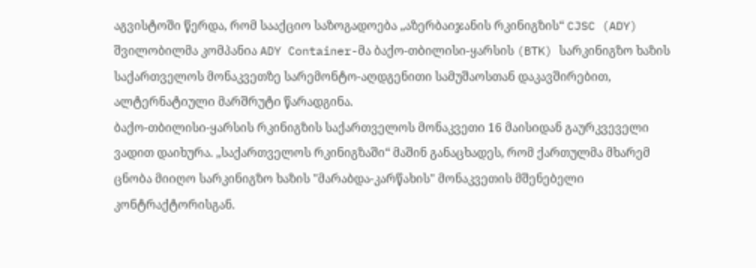აგვისტოში წერდა, რომ სააქციო საზოგადოება „აზერბაიჯანის რკინიგზის“ CJSC (ADY) შვილობილმა კომპანია ADY Container-მა ბაქო-თბილისი-ყარსის (BTK) სარკინიგზო ხაზის საქართველოს მონაკვეთზე სარემონტო-აღდგენითი სამუშაოსთან დაკავშირებით, ალტერნატიული მარშრუტი წარადგინა.
ბაქო-თბილისი-ყარსის რკინიგზის საქართველოს მონაკვეთი 16 მაისიდან გაურკვეველი ვადით დაიხურა. „საქართველოს რკინიგზაში“ მაშინ განაცხადეს, რომ ქართულმა მხარემ ცნობა მიიღო სარკინიგზო ხაზის "მარაბდა-კარწახის" მონაკვეთის მშენებელი კონტრაქტორისგან.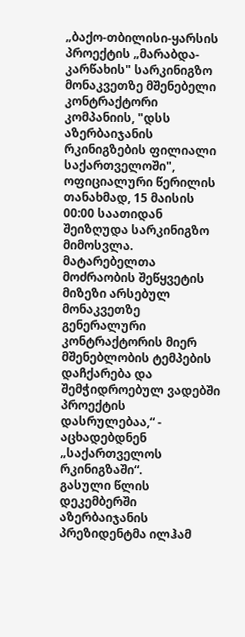„ბაქო-თბილისი-ყარსის პროექტის „მარაბდა-კარწახის" სარკინიგზო მონაკვეთზე მშენებელი კონტრაქტორი კომპანიის, "დსს აზერბაიჯანის რკინიგზების ფილიალი საქართველოში", ოფიციალური წერილის თანახმად, 15 მაისის 00:00 საათიდან შეიზღუდა სარკინიგზო მიმოსვლა.
მატარებელთა მოძრაობის შეწყვეტის მიზეზი არსებულ მონაკვეთზე გენერალური კონტრაქტორის მიერ მშენებლობის ტემპების დაჩქარება და შემჭიდროებულ ვადებში პროექტის დასრულებაა,“ - აცხადებდნენ „საქართველოს რკინიგზაში“.
გასული წლის დეკემბერში აზერბაიჯანის პრეზიდენტმა ილჰამ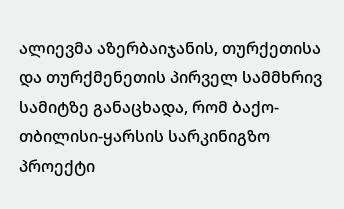ალიევმა აზერბაიჯანის, თურქეთისა და თურქმენეთის პირველ სამმხრივ სამიტზე განაცხადა, რომ ბაქო-თბილისი-ყარსის სარკინიგზო პროექტი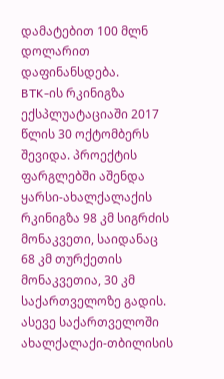დამატებით 100 მლნ დოლარით დაფინანსდება.
BTK-ის რკინიგზა ექსპლუატაციაში 2017 წლის 30 ოქტომბერს შევიდა. პროექტის ფარგლებში აშენდა ყარსი-ახალქალაქის რკინიგზა 98 კმ სიგრძის მონაკვეთი, საიდანაც 68 კმ თურქეთის მონაკვეთია, 30 კმ საქართველოზე გადის. ასევე საქართველოში ახალქალაქი-თბილისის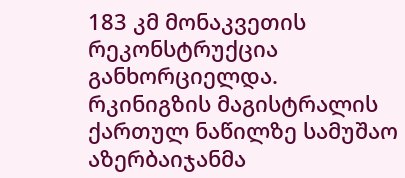183 კმ მონაკვეთის რეკონსტრუქცია განხორციელდა.
რკინიგზის მაგისტრალის ქართულ ნაწილზე სამუშაო აზერბაიჯანმა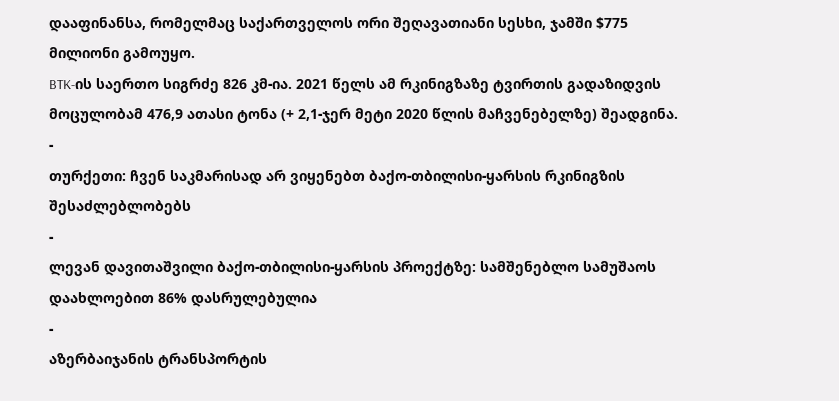დააფინანსა, რომელმაც საქართველოს ორი შეღავათიანი სესხი, ჯამში $775 მილიონი გამოუყო.
BTK-ის საერთო სიგრძე 826 კმ-ია. 2021 წელს ამ რკინიგზაზე ტვირთის გადაზიდვის მოცულობამ 476,9 ათასი ტონა (+ 2,1-ჯერ მეტი 2020 წლის მაჩვენებელზე) შეადგინა.
-
თურქეთი: ჩვენ საკმარისად არ ვიყენებთ ბაქო-თბილისი-ყარსის რკინიგზის შესაძლებლობებს
-
ლევან დავითაშვილი ბაქო-თბილისი-ყარსის პროექტზე: სამშენებლო სამუშაოს დაახლოებით 86% დასრულებულია
-
აზერბაიჯანის ტრანსპორტის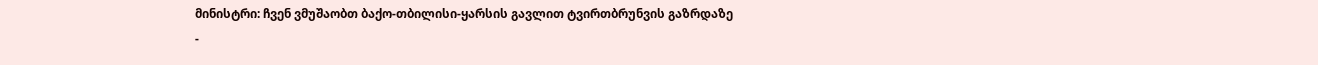მინისტრი: ჩვენ ვმუშაობთ ბაქო-თბილისი-ყარსის გავლით ტვირთბრუნვის გაზრდაზე
-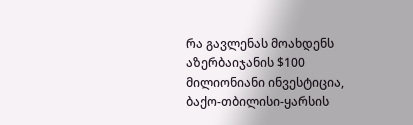რა გავლენას მოახდენს აზერბაიჯანის $100 მილიონიანი ინვესტიცია, ბაქო-თბილისი-ყარსის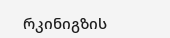რკინიგზის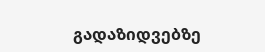გადაზიდვებზე